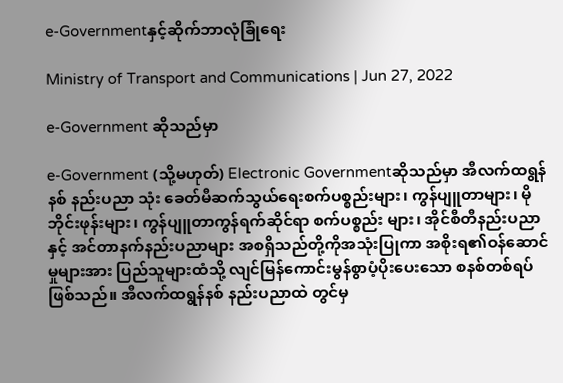e-Governmentနှင့်ဆိုက်ဘာလုံခြုံရေး

Ministry of Transport and Communications | Jun 27, 2022

e-Government ဆိုသည်မှာ

e-Government (သို့မဟုတ်) Electronic Governmentဆိုသည်မှာ အီလက်ထရွန်နစ် နည်းပညာ သုံး ခေတ်မီဆက်သွယ်ရေးစက်ပစ္စည်းများ၊ ကွန်ပျူတာများ၊ မိုဘိုင်းဖုန်းများ၊ ကွန်ပျူတာကွန်ရက်ဆိုင်ရာ စက်ပစ္စည်း များ၊ အိုင်စီတီနည်းပညာနှင့် အင်တာနက်နည်းပညာများ အစရှိသည်တို့ကိုအသုံးပြုကာ အစိုးရ၏ဝန်ဆောင်မှုများအား ပြည်သူများထံသို့ လျင်မြန်ကောင်းမွန်စွာပံ့ပိုးပေးသော စနစ်တစ်ရပ်ဖြစ်သည်။ အီလက်ထရွန်နစ် နည်းပညာထဲ တွင်မှ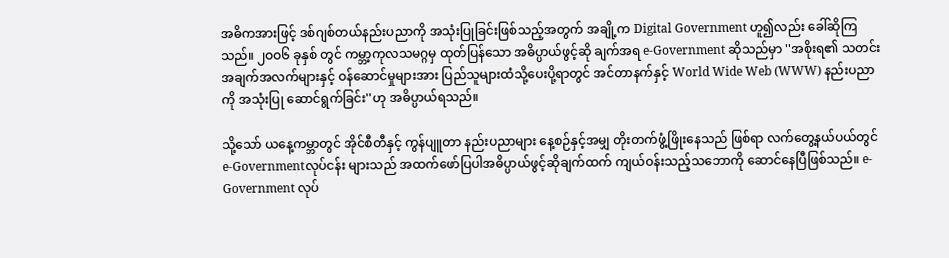အဓိကအားဖြင့် ဒစ်ဂျစ်တယ်နည်းပညာကို အသုံးပြုခြင်းဖြစ်သည့်အတွက် အချို့က Digital Government ဟူ၍လည်း ခေါ်ဆိုကြသည်။ ၂ဝဝ၆ ခုနှစ် တွင် ကမ္ဘာ့ကုလသမဂ္ဂမှ ထုတ်ပြန်သော အဓိပ္ပာယ်ဖွင့်ဆို ချက်အရ e-Government ဆိုသည်မှာ ''အစိုးရ၏ သတင်းအချက်အလက်များနှင့် ဝန်ဆောင်မှုများအား ပြည်သူများထံသို့ပေးပို့ရာတွင် အင်တာနက်နှင့် World Wide Web (WWW) နည်းပညာကို အသုံးပြု ဆောင်ရွက်ခြင်း''ဟု အဓိပ္ပာယ်ရသည်။

သို့သော် ယနေ့ကမ္ဘာတွင် အိုင်စီတီနှင့် ကွန်ပျူတာ နည်းပညာများ နေ့စဉ်နှင့်အမျှ တိုးတက်ဖွံ့ဖြိုးနေသည် ဖြစ်ရာ လက်တွေ့နယ်ပယ်တွင် e-Governmentလုပ်ငန်း များသည် အထက်ဖော်ပြပါအဓိပ္ပာယ်ဖွင့်ဆိုချက်ထက် ကျယ်ဝန်းသည့်သဘောကို ဆောင်နေပြီဖြစ်သည်။ e-Government လုပ်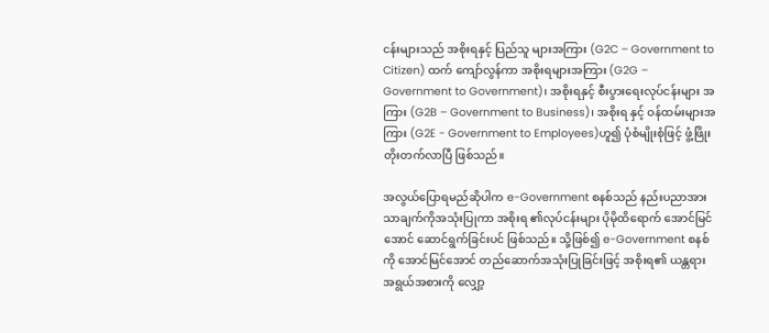ငန်းများသည် အစိုးရနှင့် ပြည်သူ များအကြား (G2C – Government to Citizen) ထက် ကျော်လွန်ကာ အစိုးရများအကြား (G2G – Government to Government)၊ အစိုးရနှင့် စီးပွားရေးလုပ်ငန်းများ အကြား (G2B – Government to Business)၊ အစိုးရ နှင့် ဝန်ထမ်းများအကြား (G2E - Government to Employees)ဟူ၍ ပုံစံမျိုးစုံဖြင့် ဖွံ့ဖြိုးတိုးတက်လာပြီ ဖြစ်သည်။

အလွယ်ပြောရမည်ဆိုပါက e-Government စနစ်သည် နည်းပညာအားသာချက်ကိုအသုံးပြုကာ အစိုးရ ၏လုပ်ငန်းများ ပိုမိုထိရောက် အောင်မြင်အောင် ဆောင်ရွက်ခြင်းပင် ဖြစ်သည်။ သို့ဖြစ်၍ e-Government စနစ်ကို အောင်မြင်အောင် တည်ဆောက်အသုံးပြုခြင်းဖြင့် အစိုးရ၏ ယန္တရားအရွယ်အစားကို လျှော့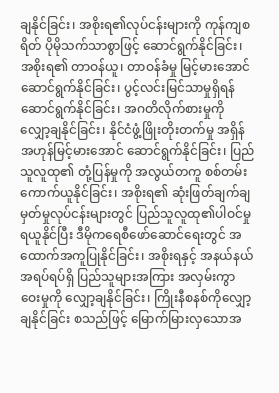ချနိုင်ခြင်း၊ အစိုးရ၏လုပ်ငန်းများကို ကုန်ကျစရိတ် ပိုမိုသက်သာစွာဖြင့် ဆောင်ရွက်နိုင်ခြင်း၊ အစိုးရ၏ တာဝန်ယူ၊ တာဝန်ခံမှု မြင့်မားအောင် ဆောင်ရွက်နိုင်ခြင်း၊ ပွင့်လင်းမြင်သာမှုရှိရန် ဆောင်ရွက်နိုင်ခြင်း၊ အဂတိလိုက်စားမှုကို လျှော့ချနိုင်ခြင်း၊ နိုင်ငံဖွံ့ဖြိုးတိုးတက်မှု အရှိန်အဟုန်မြင့်မားအောင် ဆောင်ရွက်နိုင်ခြင်း၊ ပြည်သူလူထု၏ တုံ့ပြန်မှုကို အလွယ်တကူ စစ်တမ်းကောက်ယူနိုင်ခြင်း၊ အစိုးရ၏ ဆုံးဖြတ်ချက်ချမှတ်မှုလုပ်ငန်းများတွင် ပြည်သူလူထု၏ပါဝင်မှုရယူနိုင်ပြီး ဒီမိုကရေစီဖော်ဆောင်ရေးတွင် အထောက်အကူပြုနိုင်ခြင်း၊ အစိုးရနှင့် အနယ်နယ် အရပ်ရပ်ရှိ ပြည်သူများအကြား အလှမ်းကွာဝေးမှုကို လျှော့ချနိုင်ခြင်း၊ ကြိုးနီစနစ်ကိုလျှော့ချနိုင်ခြင်း စသည်ဖြင့် မြောက်မြားလှသောအ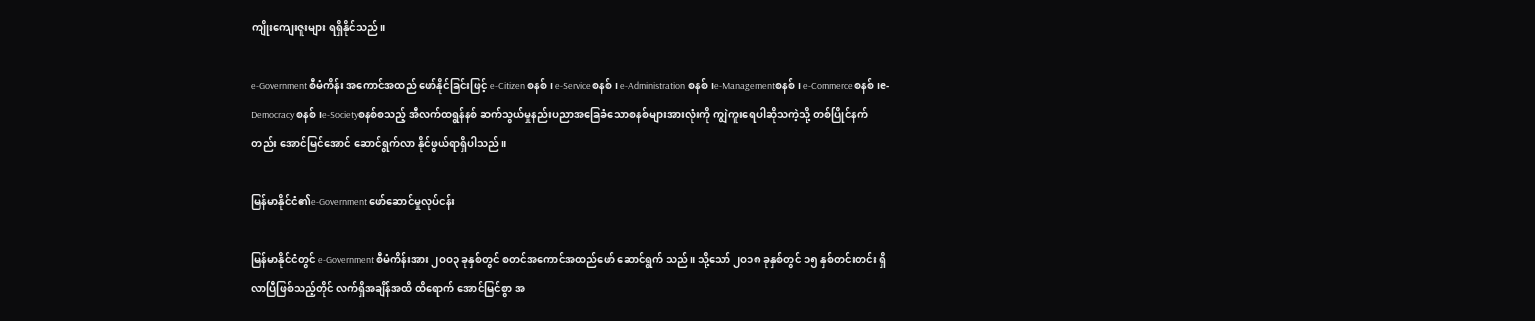ကျိုးကျေးဇူးများ ရရှိနိုင်သည်။

e-Government စီမံကိန်း အကောင်အထည် ဖော်နိုင်ခြင်းဖြင့် e-Citizen စနစ်၊ e-Serviceစနစ်၊ e-Administration စနစ်၊e-Managementစနစ်၊ e-Commerceစနစ်၊e-Democracy စနစ်၊e-Societyစနစ်စသည့် အီလက်ထရွန်နစ် ဆက်သွယ်မှုနည်းပညာအခြေခံသောစနစ်များအားလုံးကို ကျွဲကူးရေပါဆိုသကဲ့သို့ တစ်ပြိုင်နက်တည်း အောင်မြင်အောင် ဆောင်ရွက်လာ နိုင်ဖွယ်ရာရှိပါသည်။

မြန်မာနိုင်ငံ၏e-Government ဖော်ဆောင်မှုလုပ်ငန်း

မြန်မာနိုင်ငံတွင် e-Government စီမံကိန်းအား ၂ဝဝ၃ ခုနှစ်တွင် စတင်အကောင်အထည်ဖော် ဆောင်ရွက် သည်။ သို့သော် ၂ဝ၁၈ ခုနှစ်တွင် ၁၅ နှစ်တင်းတင်း ရှိလာပြီဖြစ်သည့်တိုင် လက်ရှိအချိန်အထိ ထိရောက် အောင်မြင်စွာ အ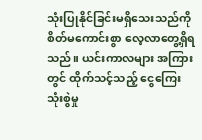သုံးပြုနိုင်ခြင်းမရှိသေးသည်ကို စိတ်မကောင်းစွာ လေ့လာတွေ့ရှိရသည်။ ယင်းကာလများ အကြားတွင် ထိုက်သင့်သည့် ငွေကြေးသုံးစွဲမှု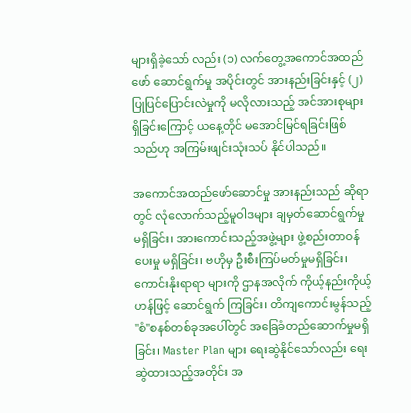များရှိခဲ့သော် လည်း (၁) လက်တွေ့အကောင်အထည်ဖော် ဆောင်ရွက်မှု အပိုင်းတွင် အားနည်းခြင်းနှင့် (၂) ပြုပြင်ပြောင်းလဲမှုကို မလိုလားသည့် အင်အားစုများရှိခြင်းကြောင့် ယနေ့တိုင် မအောင်မြင်ရခြင်းဖြစ်သည်ဟု အကြမ်းဖျင်းသုံးသပ် နိုင်ပါသည်။

အကောင်အထည်ဖော်ဆောင်မှု အားနည်းသည် ဆိုရာတွင် လုံလောက်သည့်မူဝါဒများ ချမှတ်ဆောင်ရွက်မှု မရှိခြင်း၊ အားကောင်းသည့်အဖွဲ့များ ဖွဲ့စည်းတာဝန်ပေးမှု မရှိခြင်း၊ ဗဟိုမှ ဦးစီးကြပ်မတ်မှုမရှိခြင်း၊ ကောင်းနိုးရာရာ များကို ဌာနအလိုက် ကိုယ့်နည်းကိုယ့်ဟန်ဖြင့် ဆောင်ရွက် ကြခြင်း၊ တိကျကောင်းမွန်သည့် ''စံ''စနစ်တစ်ခုအပေါ်တွင် အခြေခံတည်ဆောက်မှုမရှိခြင်း၊ Master Plan များ ရေးဆွဲနိုင်သော်လည်း ရေးဆွဲထားသည့်အတိုင်း အ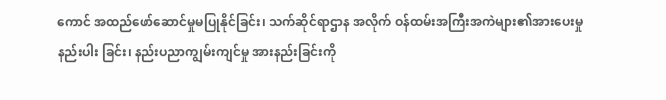ကောင် အထည်ဖော်ဆောင်မှုမပြုနိုင်ခြင်း၊ သက်ဆိုင်ရာဌာန အလိုက် ဝန်ထမ်းအကြီးအကဲများ၏အားပေးမှု နည်းပါး ခြင်း၊ နည်းပညာကျွမ်းကျင်မှု အားနည်းခြင်းကို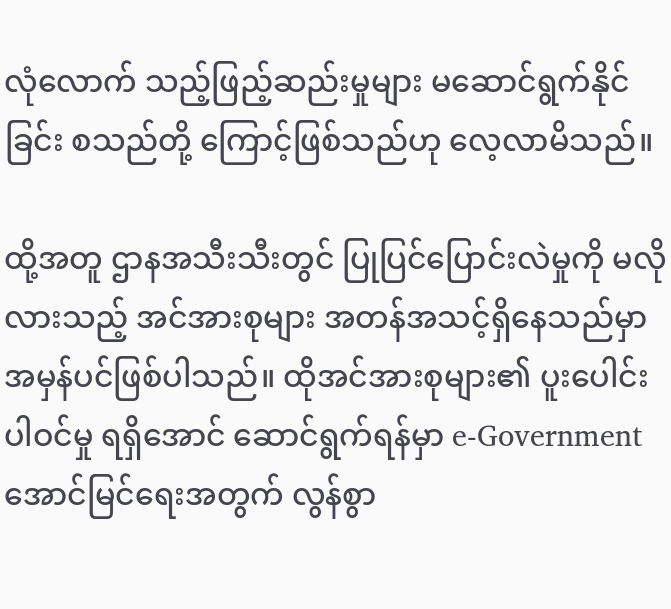လုံလောက် သည့်ဖြည့်ဆည်းမှုများ မဆောင်ရွက်နိုင်ခြင်း စသည်တို့ ကြောင့်ဖြစ်သည်ဟု လေ့လာမိသည်။

ထို့အတူ ဌာနအသီးသီးတွင် ပြုပြင်ပြောင်းလဲမှုကို မလိုလားသည့် အင်အားစုများ အတန်အသင့်ရှိနေသည်မှာ အမှန်ပင်ဖြစ်ပါသည်။ ထိုအင်အားစုများ၏ ပူးပေါင်းပါဝင်မှု ရရှိအောင် ဆောင်ရွက်ရန်မှာ e-Government အောင်မြင်ရေးအတွက် လွန်စွာ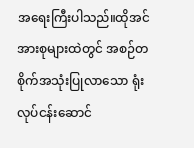အရေးကြီးပါသည်။ထိုအင်အားစုများထဲတွင် အစဉ်တစိုက်အသုံးပြုလာသော ရုံးလုပ်ငန်းဆောင်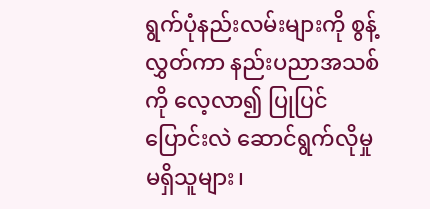ရွက်ပုံနည်းလမ်းများကို စွန့်လွှတ်ကာ နည်းပညာအသစ်ကို လေ့လာ၍ ပြုပြင်ပြောင်းလဲ ဆောင်ရွက်လိုမှုမရှိသူများ၊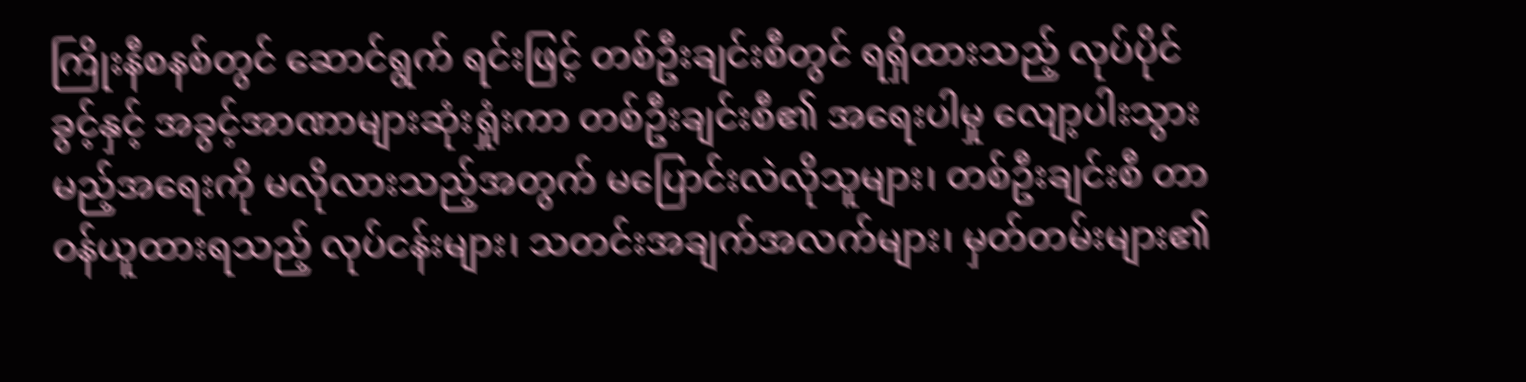ကြိုးနီစနစ်တွင် ဆောင်ရွက် ရင်းဖြင့် တစ်ဦးချင်းစီတွင် ရရှိထားသည့် လုပ်ပိုင်ခွင့်နှင့် အခွင့်အာဏာများဆုံးရှုံးကာ တစ်ဦးချင်းစီ၏ အရေးပါမှု လျော့ပါးသွားမည့်အရေးကို မလိုလားသည့်အတွက် မပြောင်းလဲလိုသူများ၊ တစ်ဦးချင်းစီ တာဝန်ယူထားရသည့် လုပ်ငန်းများ၊ သတင်းအချက်အလက်များ၊ မှတ်တမ်းများ၏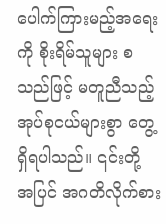ပေါက်ကြားမည့်အရေးကို စိုးရိမ်သူများ စသည်ဖြင့် မတူညီသည့် အုပ်စုငယ်များစွာ တွေ့ရှိရပါသည်။ ၎င်းတို့ အပြင် အဂတိလိုက်စား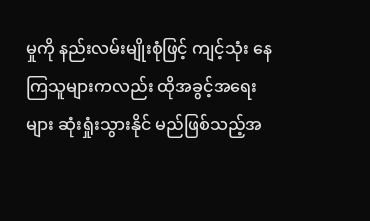မှုကို နည်းလမ်းမျိုးစုံဖြင့် ကျင့်သုံး နေကြသူများကလည်း ထိုအခွင့်အရေးများ ဆုံးရှုံးသွားနိုင် မည်ဖြစ်သည့်အ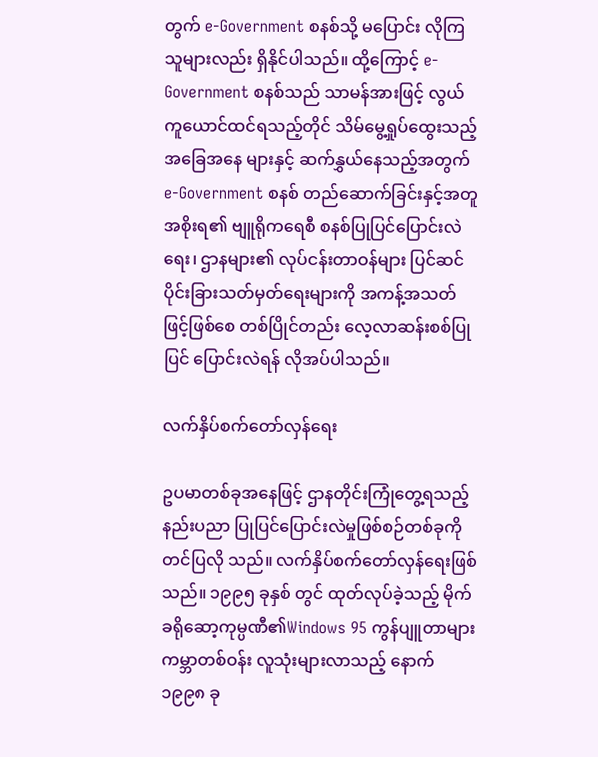တွက် e-Government စနစ်သို့ မပြောင်း လိုကြသူများလည်း ရှိနိုင်ပါသည်။ ထို့ကြောင့် e-Government စနစ်သည် သာမန်အားဖြင့် လွယ်ကူယောင်ထင်ရသည့်တိုင် သိမ်မွေ့ရှုပ်ထွေးသည့် အခြေအနေ များနှင့် ဆက်နွှယ်နေသည့်အတွက် e-Government စနစ် တည်ဆောက်ခြင်းနှင့်အတူ အစိုးရ၏ ဗျူရိုကရေစီ စနစ်ပြုပြင်ပြောင်းလဲရေး၊ ဌာနများ၏ လုပ်ငန်းတာဝန်များ ပြင်ဆင် ပိုင်းခြားသတ်မှတ်ရေးများကို အကန့်အသတ် ဖြင့်ဖြစ်စေ တစ်ပြိုင်တည်း လေ့လာဆန်းစစ်ပြုပြင် ပြောင်းလဲရန် လိုအပ်ပါသည်။

လက်နှိပ်စက်တော်လှန်ရေး

ဥပမာတစ်ခုအနေဖြင့် ဌာနတိုင်းကြုံတွေ့ရသည့် နည်းပညာ ပြုပြင်ပြောင်းလဲမှုဖြစ်စဉ်တစ်ခုကို တင်ပြလို သည်။ လက်နှိပ်စက်တော်လှန်ရေးဖြစ်သည်။ ၁၉၉၅ ခုနှစ် တွင် ထုတ်လုပ်ခဲ့သည့် မိုက်ခရိုဆော့ကုမ္ပဏီ၏Windows 95 ကွန်ပျူတာများ ကမ္ဘာတစ်ဝန်း လူသုံးများလာသည့် နောက် ၁၉၉၈ ခု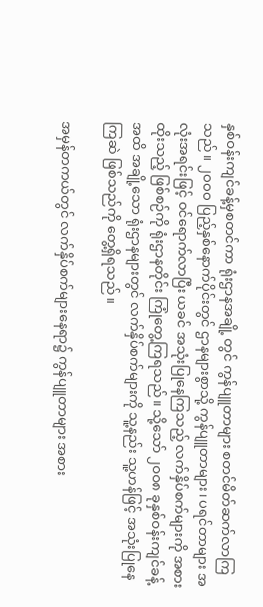နှစ်ဝန်းကျင်ခန့်မှစတင်ကာ ရုံးဌာနအချို့ တွင် ကွန်ပျူတာများ စတင်မိတ်ဆက်လာကြသည်။ ၂ဝဝဝ ပြည့်နှစ်နောက်ပိုင်းတွင် ဌာနများစွာသို့ ကွန်ပျူတာများ၊ ပရင်တာများ အလုံးအရင်းဖြင့် ဝင်ရောက်လာပြီး ယခင် အသုံးပြုနေကြသည့် လက်နှိပ်စက်များကို အစားထိုးသည့် ဖြစ်စဉ်ကို ရုံးဌာနတိုင်း ကြုံတွေ့ကြရသည်။ သို့သော် ၂ဝဝ၈ ခုနှစ်ဝန်းကျင်ခန့်အထိ အချို့သော ရုံးဌာနများတွင် လက်နှိပ်စက်များကို သူ့နည်း သူ့ဟန်ဖြင့် အသုံးပြုနေကြဆဲ ဖြစ်သည်ကို တွေ့ရှိရသည်။

အမှန်တကယ်တွင် လက်နှိပ်စက်များနေရာ၌ ကွန်ပျူတာများ အစား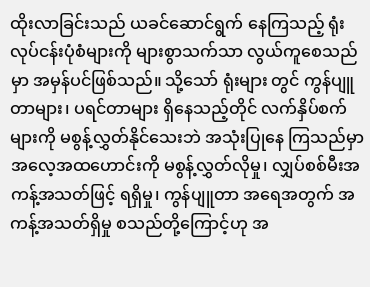ထိုးလာခြင်းသည် ယခင်ဆောင်ရွက် နေကြသည့် ရုံးလုပ်ငန်းပုံစံများကို များစွာသက်သာ လွယ်ကူစေသည်မှာ အမှန်ပင်ဖြစ်သည်။ သို့သော် ရုံးများ တွင် ကွန်ပျူတာများ၊ ပရင်တာများ ရှိနေသည့်တိုင် လက်နှိပ်စက်များကို မစွန့်လွှတ်နိုင်သေးဘဲ အသုံးပြုနေ ကြသည်မှာ အလေ့အထဟောင်းကို မစွန့်လွှတ်လိုမှု၊ လျှပ်စစ်မီးအကန့်အသတ်ဖြင့် ရရှိမှု၊ ကွန်ပျူတာ အရေအတွက် အကန့်အသတ်ရှိမှု စသည်တို့ကြောင့်ဟု အ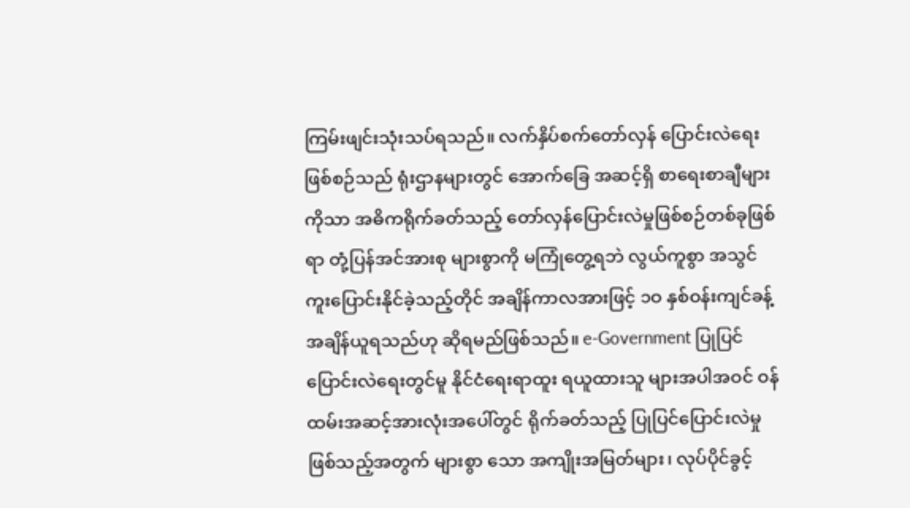ကြမ်းဖျင်းသုံးသပ်ရသည်။ လက်နှိပ်စက်တော်လှန် ပြောင်းလဲရေးဖြစ်စဉ်သည် ရုံးဌာနများတွင် အောက်ခြေ အဆင့်ရှိ စာရေးစာချီများကိုသာ အဓိကရိုက်ခတ်သည့် တော်လှန်ပြောင်းလဲမှုဖြစ်စဉ်တစ်ခုဖြစ်ရာ တုံ့ပြန်အင်အားစု များစွာကို မကြုံတွေ့ရဘဲ လွယ်ကူစွာ အသွင်ကူးပြောင်းနိုင်ခဲ့သည့်တိုင် အချိန်ကာလအားဖြင့် ၁ဝ နှစ်ဝန်းကျင်ခန့် အချိန်ယူရသည်ဟု ဆိုရမည်ဖြစ်သည်။ e-Government ပြုပြင်ပြောင်းလဲရေးတွင်မူ နိုင်ငံရေးရာထူး ရယူထားသူ များအပါအဝင် ဝန်ထမ်းအဆင့်အားလုံးအပေါ်တွင် ရိုက်ခတ်သည့် ပြုပြင်ပြောင်းလဲမှုဖြစ်သည့်အတွက် များစွာ သော အကျိုးအမြတ်များ၊ လုပ်ပိုင်ခွင့်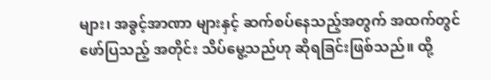များ၊ အခွင့်အာဏာ များနှင့် ဆက်စပ်နေသည့်အတွက် အထက်တွင် ဖော်ပြသည့် အတိုင်း သိပ်မွေ့သည်ဟု ဆိုရခြင်းဖြစ်သည်။ ထို့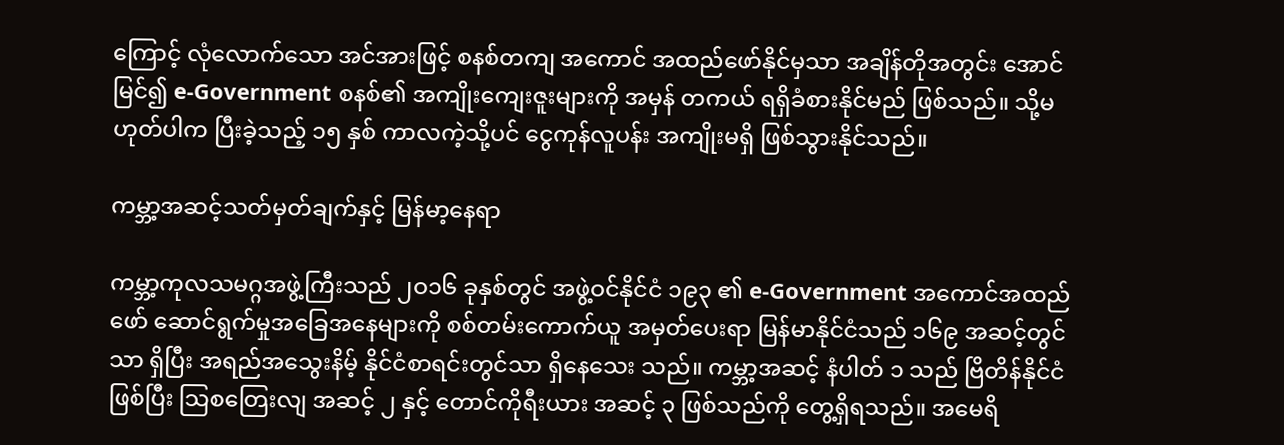ကြောင့် လုံလောက်သော အင်အားဖြင့် စနစ်တကျ အကောင် အထည်ဖော်နိုင်မှသာ အချိန်တိုအတွင်း အောင်မြင်၍ e-Government စနစ်၏ အကျိုးကျေးဇူးများကို အမှန် တကယ် ရရှိခံစားနိုင်မည် ဖြစ်သည်။ သို့မဟုတ်ပါက ပြီးခဲ့သည့် ၁၅ နှစ် ကာလကဲ့သို့ပင် ငွေကုန်လူပန်း အကျိုးမရှိ ဖြစ်သွားနိုင်သည်။

ကမ္ဘာ့အဆင့်သတ်မှတ်ချက်နှင့် မြန်မာ့နေရာ

ကမ္ဘာ့ကုလသမဂ္ဂအဖွဲ့ကြီးသည် ၂ဝ၁၆ ခုနှစ်တွင် အဖွဲ့ဝင်နိုင်ငံ ၁၉၃ ၏ e-Government အကောင်အထည် ဖော် ဆောင်ရွက်မှုအခြေအနေများကို စစ်တမ်းကောက်ယူ အမှတ်ပေးရာ မြန်မာနိုင်ငံသည် ၁၆၉ အဆင့်တွင်သာ ရှိပြီး အရည်အသွေးနိမ့် နိုင်ငံစာရင်းတွင်သာ ရှိနေသေး သည်။ ကမ္ဘာ့အဆင့် နံပါတ် ၁ သည် ဗြိတိန်နိုင်ငံဖြစ်ပြီး သြစတြေးလျ အဆင့် ၂ နှင့် တောင်ကိုရီးယား အဆင့် ၃ ဖြစ်သည်ကို တွေ့ရှိရသည်။ အမေရိ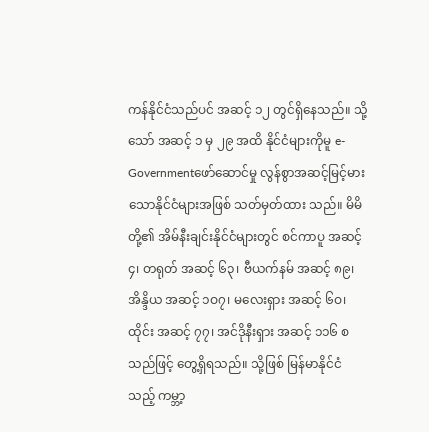ကန်နိုင်ငံသည်ပင် အဆင့် ၁၂ တွင်ရှိနေသည်။ သို့သော် အဆင့် ၁ မှ ၂၉ အထိ နိုင်ငံများကိုမူ e-Governmentဖော်ဆောင်မှု လွန်စွာအဆင့်မြင့်မားသောနိုင်ငံများအဖြစ် သတ်မှတ်ထား သည်။ မိမိတို့၏ အိမ်နီးချင်းနိုင်ငံများတွင် စင်ကာပူ အဆင့် ၄၊ တရုတ် အဆင့် ၆၃၊ ဗီယက်နမ် အဆင့် ၈၉၊ အိန္ဒိယ အဆင့် ၁ဝ၇၊ မလေးရှား အဆင့် ၆ဝ၊ ထိုင်း အဆင့် ၇၇၊ အင်ဒိုနီးရှား အဆင့် ၁၁၆ စသည်ဖြင့် တွေ့ရှိရသည်။ သို့ဖြစ် မြန်မာနိုင်ငံသည့် ကမ္ဘာ့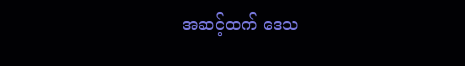အဆင့်ထက် ဒေသ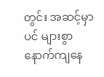တွင်း အဆင့်မှာပင် များစွာနောက်ကျနေ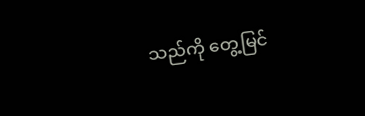သည်ကို တွေ့မြင်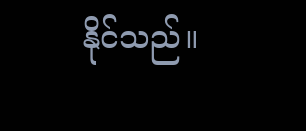နိုင်သည်။